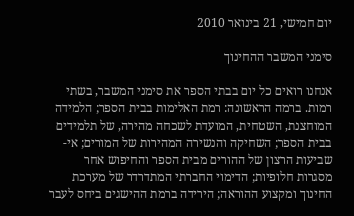יום חמישי, 21 בינואר 2010

סימני המשבר ההחינוך

אנחנו רואים כל יום בבתי הספר את סימני המשבר, בשתי רמות. ברמה הראשונה: רמת האלימות בבית הספר; הלמידה המוחצנת, השטחית, המועדת לשכחה מהירה, של תלמידים בבית הספר; השחיקה והנשירה המהירות של המורים; אי-שביעות הרצון של ההורים מבית הספר והחיפוש אחר מסגרות חלופיות; הדימוי החברתי המתדרדר של מערכת החינוך ומקצוע ההוראה; הירידה ברמת ההישגים ביחס לעבר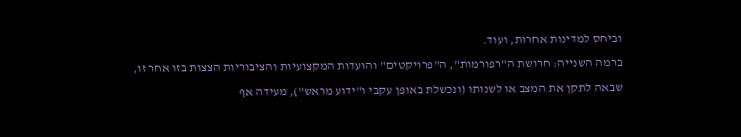וביחס למדינות אחרות, ועוד.
ברמה השנייה: חרושת ה"רפורמות", ה"פרויקטים" והועדות המקצועיות והציבוריות הצצות בזו אחר זו, שבאה לתקן את המצב או לשנותו (ונכשלת באופן עקבי ו"ידוע מראש"), מעידה אף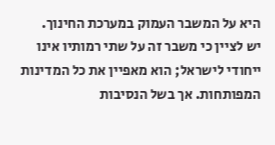היא על המשבר העמוק במערכת החינוך.
יש לציין כי משבר זה על שתי רמותיו אינו ייחודי לישראל; הוא מאפיין את כל המדינות המפותחות. אך בשל הנסיבות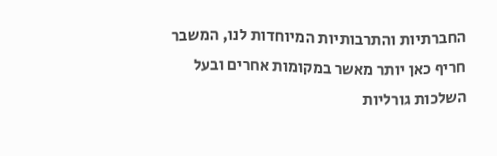החברתיות והתרבותיות המיוחדות לנו, המשבר חריף כאן יותר מאשר במקומות אחרים ובעל השלכות גורליות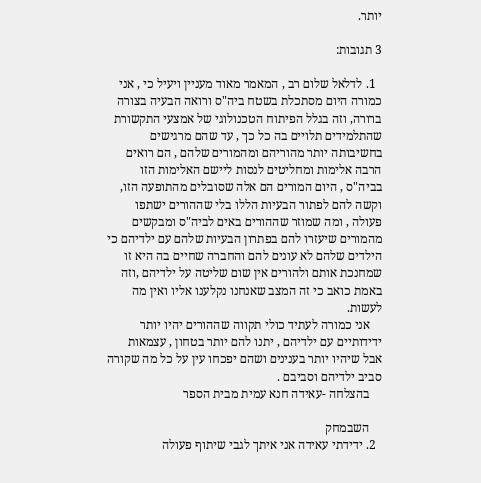יותר.

3 תגובות:

  1. לדלאל שלום רב , המאמר מאוד מעניין ויעיל כי , אני כמורה היום מסתכלת בשטח ביה"ס ורואה הבעיה בצורה ברורה, וזה בגלל הפיתוח הטכנולוגי של אמצעי התקשורת שהתלמידים תלויים בה כל כך , עד שהם מרגישים בחשיבותה יותר מהוריהם ומהמורים שלהם , הם רואים הרבה אלימות ומחליטים לנסות ליישם האלימות הזו בביה"ס , היום המורים הם אלה שסובלים מהתופעה הזו, וקשה להם לפתור הבעיות הללו בלי שההורים ישתפו פעולה , ומה שמוזר שההורים באים לביה"ס ומבקשים מהמורים שיעזרו להם בפתרון הבעיות שלהם עם ילדיהם כי הילדים שלהם לא עונים להם והחברה שחיים בה היא זו שמחנכת אותם ולהורים אין שום שליטה על ילדיהם ,וזה באמת כואב כי זה המצב שאנחנו נקלענו אליו ואין מה לעשות.
    אני כמורה לעתיד כולי תקווה שההורים יהיו יותר ידידותיים עם ילדיהם , יתנו להם יותר בטחון , עצמאות אבל שיהיו יותר בענינים ושהם יפכחו עין על כל מה שקורה סביב ילדיהם וסביבם .
    בהצלחה -עאידה חנא עמית מבית הספר

    השבמחק
  2. ידידתי עאידה אני איתך לגבי שיתוף פעולה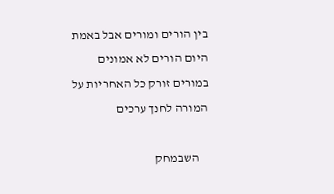בין הורים ומורים אבל באמת היום הורים לא אמונים במורים זורק כל האחריות על המורה לחנך ערכים

    השבמחק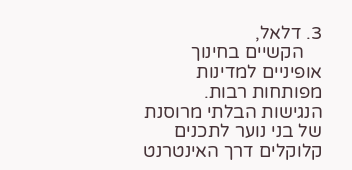3. דלאל,
    הקשיים בחינוך אופיניים למדינות מפותחות רבות. הנגישות הבלתי מרוסנת של בני נוער לתכנים קלוקלים דרך האינטרנט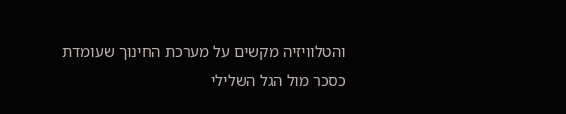והטלוויזיה מקשים על מערכת החינוך שעומדת כסכר מול הגל השלילי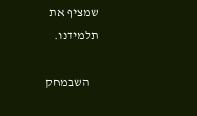שמציף את תלמידנו.

    השבמחק